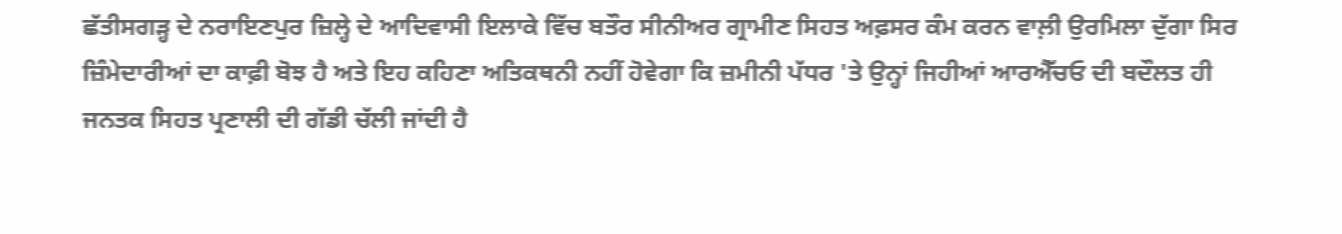ਛੱਤੀਸਗੜ੍ਹ ਦੇ ਨਰਾਇਣਪੁਰ ਜ਼ਿਲ੍ਹੇ ਦੇ ਆਦਿਵਾਸੀ ਇਲਾਕੇ ਵਿੱਚ ਬਤੌਰ ਸੀਨੀਅਰ ਗ੍ਰਾਮੀਣ ਸਿਹਤ ਅਫ਼ਸਰ ਕੰਮ ਕਰਨ ਵਾਲ਼ੀ ਉਰਮਿਲਾ ਦੁੱਗਾ ਸਿਰ ਜ਼ਿੰਮੇਦਾਰੀਆਂ ਦਾ ਕਾਫ਼ੀ ਬੋਝ ਹੈ ਅਤੇ ਇਹ ਕਹਿਣਾ ਅਤਿਕਥਨੀ ਨਹੀਂ ਹੋਵੇਗਾ ਕਿ ਜ਼ਮੀਨੀ ਪੱਧਰ 'ਤੇ ਉਨ੍ਹਾਂ ਜਿਹੀਆਂ ਆਰਐੱਚਓ ਦੀ ਬਦੌਲਤ ਹੀ ਜਨਤਕ ਸਿਹਤ ਪ੍ਰਣਾਲੀ ਦੀ ਗੱਡੀ ਚੱਲੀ ਜਾਂਦੀ ਹੈ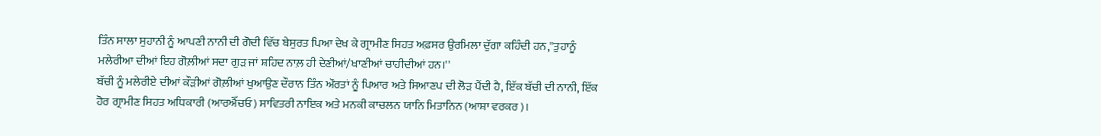ਤਿੰਨ ਸਾਲਾ ਸੁਹਾਨੀ ਨੂੰ ਆਪਣੀ ਨਾਨੀ ਦੀ ਗੋਦੀ ਵਿੱਚ ਬੇਸੁਰਤ ਪਿਆ ਦੇਖ ਕੇ ਗ੍ਰਾਮੀਣ ਸਿਹਤ ਅਫ਼ਸਰ ਉਰਮਿਲਾ ਦੁੱਗਾ ਕਹਿੰਦੀ ਹਨ,''ਤੁਹਾਨੂੰ ਮਲੇਰੀਆ ਦੀਆਂ ਇਹ ਗੋਲ਼ੀਆਂ ਸਦਾ ਗੁੜ ਜਾਂ ਸ਼ਹਿਦ ਨਾਲ਼ ਹੀ ਦੇਣੀਆਂ/ਖਾਣੀਆਂ ਚਾਹੀਦੀਆਂ ਹਨ।''
ਬੱਚੀ ਨੂੰ ਮਲੇਰੀਏ ਦੀਆਂ ਕੌੜੀਆਂ ਗੋਲ਼ੀਆਂ ਖੁਆਉਣ ਦੌਰਾਨ ਤਿੰਨ ਔਰਤਾਂ ਨੂੰ ਪਿਆਰ ਅਤੇ ਸਿਆਣਪ ਦੀ ਲੋੜ ਪੈਂਦੀ ਹੈ, ਇੱਕ ਬੱਚੀ ਦੀ ਨਾਨੀ, ਇੱਕ ਹੋਰ ਗ੍ਰਾਮੀਣ ਸਿਹਤ ਅਧਿਕਾਰੀ (ਆਰਐੱਚਓ) ਸਾਵਿਤਰੀ ਨਾਇਕ ਅਤੇ ਮਨਕੀ ਕਾਚਲਨ ਯਾਨਿ ਮਿਤਾਨਿਨ (ਆਸ਼ਾ ਵਰਕਰ)।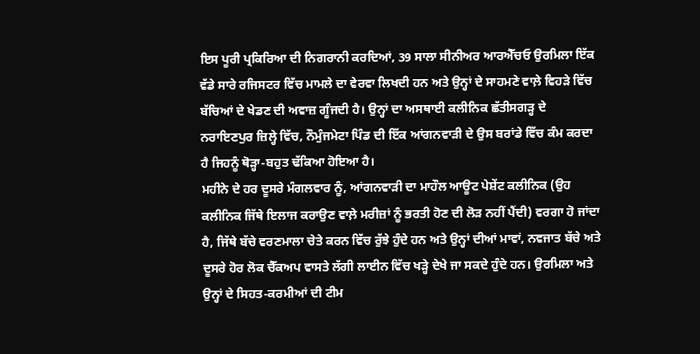ਇਸ ਪੂਰੀ ਪ੍ਰਕਿਰਿਆ ਦੀ ਨਿਗਰਾਨੀ ਕਰਦਿਆਂ, 39 ਸਾਲਾ ਸੀਨੀਅਰ ਆਰਐੱਚਓ ਉਰਮਿਲਾ ਇੱਕ ਵੱਡੇ ਸਾਰੇ ਰਜਿਸਟਰ ਵਿੱਚ ਮਾਮਲੇ ਦਾ ਵੇਰਵਾ ਲਿਖਦੀ ਹਨ ਅਤੇ ਉਨ੍ਹਾਂ ਦੇ ਸਾਹਮਣੇ ਵਾਲ਼ੇ ਵਿਹੜੇ ਵਿੱਚ ਬੱਚਿਆਂ ਦੇ ਖੇਡਣ ਦੀ ਅਵਾਜ਼ ਗੂੰਜਦੀ ਹੈ। ਉਨ੍ਹਾਂ ਦਾ ਅਸਥਾਈ ਕਲੀਨਿਕ ਛੱਤੀਸਗੜ੍ਹ ਦੇ ਨਰਾਇਣਪੁਰ ਜ਼ਿਲ੍ਹੇ ਵਿੱਚ, ਨੌਮੁੰਜਮੇਟਾ ਪਿੰਡ ਦੀ ਇੱਕ ਆਂਗਨਵਾੜੀ ਦੇ ਉਸ ਬਰਾਂਡੇ ਵਿੱਚ ਕੰਮ ਕਰਦਾ ਹੈ ਜਿਹਨੂੰ ਥੋੜ੍ਹਾ-ਬਹੁਤ ਢੱਕਿਆ ਹੋਇਆ ਹੈ।
ਮਹੀਨੇ ਦੇ ਹਰ ਦੂਸਰੇ ਮੰਗਲਵਾਰ ਨੂੰ, ਆਂਗਨਵਾੜੀ ਦਾ ਮਾਹੌਲ ਆਊਟ ਪੇਸ਼ੇਂਟ ਕਲੀਨਿਕ (ਉਹ ਕਲੀਨਿਕ ਜਿੱਥੇ ਇਲਾਜ ਕਰਾਉਣ ਵਾਲ਼ੇ ਮਰੀਜ਼ਾਂ ਨੂੰ ਭਰਤੀ ਹੋਣ ਦੀ ਲੋੜ ਨਹੀਂ ਪੈਂਦੀ) ਵਰਗਾ ਹੋ ਜਾਂਦਾ ਹੈ, ਜਿੱਥੇ ਬੱਚੇ ਵਰਣਮਾਲਾ ਚੇਤੇ ਕਰਨ ਵਿੱਚ ਰੁੱਝੇ ਹੁੰਦੇ ਹਨ ਅਤੇ ਉਨ੍ਹਾਂ ਦੀਆਂ ਮਾਵਾਂ, ਨਵਜਾਤ ਬੱਚੇ ਅਤੇ ਦੂਸਰੇ ਹੋਰ ਲੋਕ ਚੈੱਕਅਪ ਵਾਸਤੇ ਲੱਗੀ ਲਾਈਨ ਵਿੱਚ ਖੜ੍ਹੇ ਦੇਖੇ ਜਾ ਸਕਦੇ ਹੁੰਦੇ ਹਨ। ਉਰਮਿਲਾ ਅਤੇ ਉਨ੍ਹਾਂ ਦੇ ਸਿਹਤ-ਕਰਮੀਆਂ ਦੀ ਟੀਮ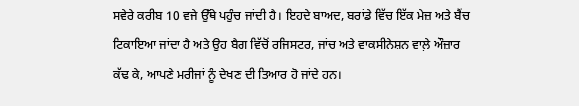ਸਵੇਰੇ ਕਰੀਬ 10 ਵਜੇ ਉੱਥੇ ਪਹੁੰਚ ਜਾਂਦੀ ਹੈ। ਇਹਦੇ ਬਾਅਦ, ਬਰਾਂਡੇ ਵਿੱਚ ਇੱਕ ਮੇਜ਼ ਅਤੇ ਬੈਂਚ ਟਿਕਾਇਆ ਜਾਂਦਾ ਹੈ ਅਤੇ ਉਹ ਬੈਗ ਵਿੱਚੋਂ ਰਜਿਸਟਰ, ਜਾਂਚ ਅਤੇ ਵਾਕਸੀਨੇਸ਼ਨ ਵਾਲ਼ੇ ਔਜ਼ਾਰ ਕੱਢ ਕੇ, ਆਪਣੇ ਮਰੀਜਾਂ ਨੂੰ ਦੇਖਣ ਦੀ ਤਿਆਰ ਹੋ ਜਾਂਦੇ ਹਨ।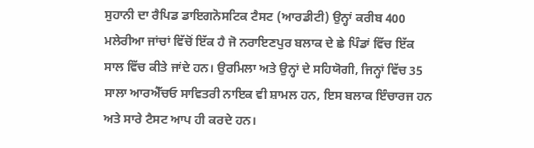ਸੁਹਾਨੀ ਦਾ ਰੈਪਿਡ ਡਾਇਗਨੋਸਟਿਕ ਟੈਸਟ (ਆਰਡੀਟੀ) ਉਨ੍ਹਾਂ ਕਰੀਬ 400 ਮਲੇਰੀਆ ਜਾਂਚਾਂ ਵਿੱਚੋਂ ਇੱਕ ਹੈ ਜੋ ਨਰਾਇਣਪੁਰ ਬਲਾਕ ਦੇ ਛੇ ਪਿੰਡਾਂ ਵਿੱਚ ਇੱਕ ਸਾਲ ਵਿੱਚ ਕੀਤੇ ਜਾਂਦੇ ਹਨ। ਉਰਮਿਲਾ ਅਤੇ ਉਨ੍ਹਾਂ ਦੇ ਸਹਿਯੋਗੀ, ਜਿਨ੍ਹਾਂ ਵਿੱਚ 35 ਸਾਲਾ ਆਰਐੱਚਓ ਸਾਵਿਤਰੀ ਨਾਇਕ ਵੀ ਸ਼ਾਮਲ ਹਨ, ਇਸ ਬਲਾਕ ਇੰਚਾਰਜ ਹਨ ਅਤੇ ਸਾਰੇ ਟੈਸਟ ਆਪ ਹੀ ਕਰਦੇ ਹਨ।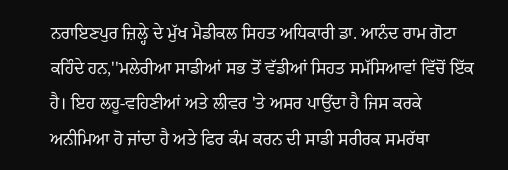ਨਰਾਇਣਪੁਰ ਜ਼ਿਲ੍ਹੇ ਦੇ ਮੁੱਖ ਮੈਡੀਕਲ ਸਿਹਤ ਅਧਿਕਾਰੀ ਡਾ. ਆਨੰਦ ਰਾਮ ਗੋਟਾ ਕਹਿੰਦੇ ਹਨ,''ਮਲੇਰੀਆ ਸਾਡੀਆਂ ਸਭ ਤੋਂ ਵੱਡੀਆਂ ਸਿਹਤ ਸਮੱਸਿਆਵਾਂ ਵਿੱਚੋਂ ਇੱਕ ਹੈ। ਇਹ ਲਹੂ-ਵਹਿਣੀਆਂ ਅਤੇ ਲੀਵਰ 'ਤੇ ਅਸਰ ਪਾਉਂਦਾ ਹੈ ਜਿਸ ਕਰਕੇ ਅਨੀਮਿਆ ਹੋ ਜਾਂਦਾ ਹੈ ਅਤੇ ਫਿਰ ਕੰਮ ਕਰਨ ਦੀ ਸਾਡੀ ਸਰੀਰਕ ਸਮਰੱਥਾ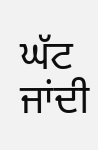ਘੱਟ ਜਾਂਦੀ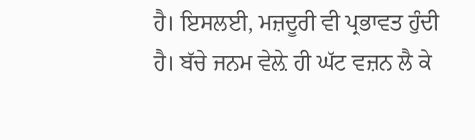ਹੈ। ਇਸਲਈ, ਮਜ਼ਦੂਰੀ ਵੀ ਪ੍ਰਭਾਵਤ ਹੁੰਦੀ ਹੈ। ਬੱਚੇ ਜਨਮ ਵੇਲ਼ੇ ਹੀ ਘੱਟ ਵਜ਼ਨ ਲੈ ਕੇ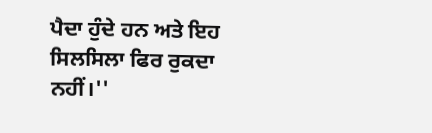ਪੈਦਾ ਹੁੰਦੇ ਹਨ ਅਤੇ ਇਹ ਸਿਲਸਿਲਾ ਫਿਰ ਰੁਕਦਾ ਨਹੀਂ।''